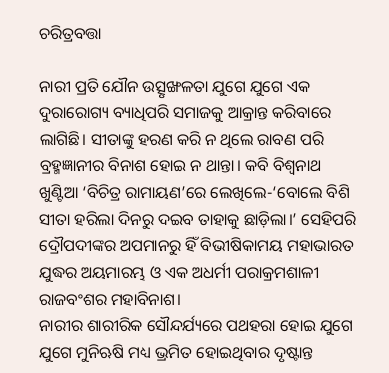ଚରିତ୍ରବତ୍ତା

ନାରୀ ପ୍ରତି ଯୌନ ଉତ୍ସୃଙ୍ଖଳତା ଯୁଗେ ଯୁଗେ ଏକ ଦୁରାରୋଗ୍ୟ ବ୍ୟାଧିପରି ସମାଜକୁ ଆକ୍ରାନ୍ତ କରିବାରେ ଲାଗିଛି। ସୀତାଙ୍କୁ ହରଣ କରି ନ ଥିଲେ ରାବଣ ପରି ବ୍ରହ୍ମଜ୍ଞାନୀର ବିନାଶ ହୋଇ ନ ଥାନ୍ତା। କବି ବିଶ୍ୱନାଥ ଖୁଣ୍ଟିଆ ‘ବିଚିତ୍ର ରାମାୟଣ’ରେ ଲେଖିଲେ-‘ବୋଲେ ବିଶି ସୀତା ହରିଲା ଦିନରୁ ଦଇବ ତାହାକୁ ଛାଡ଼ିଲା।’ ସେହିପରି ଦ୍ରୌପଦୀଙ୍କର ଅପମାନରୁ ହିଁ ବିଭୀଷିକାମୟ ମହାଭାରତ ଯୁଦ୍ଧର ଅୟମାରମ୍ଭ ଓ ଏକ ଅଧର୍ମୀ ପରାକ୍ରମଶାଳୀ ରାଜବଂଶର ମହାବିନାଶ।
ନାରୀର ଶାରୀରିକ ସୌନ୍ଦର୍ଯ୍ୟରେ ପଥହରା ହୋଇ ଯୁଗେ ଯୁଗେ ମୁନିଋଷି ମଧ୍ୟ ଭ୍ରମିତ ହୋଇଥିବାର ଦୃଷ୍ଟାନ୍ତ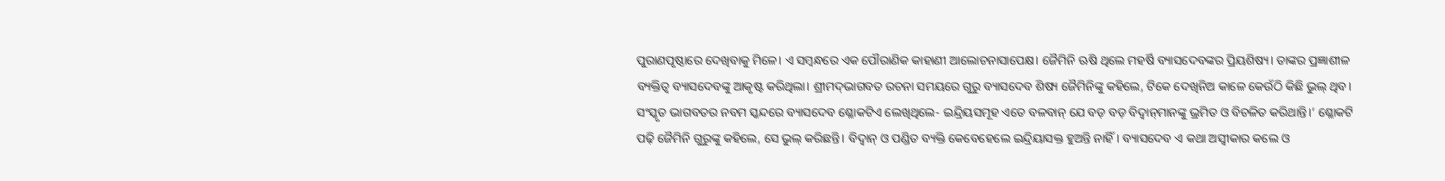ପୁରାଣପୃଷ୍ଠାରେ ଦେଖିବାକୁ ମିଳେ। ଏ ସମ୍ବନ୍ଧରେ ଏକ ପୌରାଣିକ କାହାଣୀ ଆଲୋଚନାସାପେକ୍ଷ। ଜୈମିନି ଋଷି ଥିଲେ ମହର୍ଷି ବ୍ୟାସଦେବଙ୍କର ପ୍ରିୟଶିଷ୍ୟ। ତାଙ୍କର ପ୍ରଜ୍ଞାଶୀଳ ବ୍ୟକ୍ତିତ୍ୱ ବ୍ୟାସଦେବଙ୍କୁ ଆକୃଷ୍ଟ କରିଥିଲା। ଶ୍ରୀମଦ୍‌ଭାଗବତ ରଚନା ସମୟରେ ଗୁରୁ ବ୍ୟାସଦେବ ଶିଷ୍ୟ ଜୈମିନିଙ୍କୁ କହିଲେ, ଟିକେ ଦେଖିନିଅ କାଳେ କେଉଁଠି କିଛି ଭୁଲ୍‌ ଥିବ। ସଂସ୍କୃତ ଭାଗବତର ନବମ ସ୍କନ୍ଦରେ ବ୍ୟାସଦେବ ଶ୍ଳୋକଟିଏ ଲେଖିଥିଲେ- ଇନ୍ଦ୍ରିୟସମୂହ ଏତେ ବଳବାନ୍‌ ଯେ ବଡ଼ ବଡ଼ ବିଦ୍ୱାନ୍‌ମାନଙ୍କୁ ଭ୍ରମିତ ଓ ବିଚଳିତ କରିଥାନ୍ତି।’ ଶ୍ଳୋକଟି ପଢ଼ି ଜୈମିନି ଗୁରୁଙ୍କୁ କହିଲେ, ସେ ଭୁଲ୍‌ କରିଛନ୍ତି। ବିଦ୍ୱାନ୍‌ ଓ ପଣ୍ଡିତ ବ୍ୟକ୍ତି କେବେହେଲେ ଇନ୍ଦ୍ରିୟାସକ୍ତ ହୁଅନ୍ତି ନାହିଁ। ବ୍ୟାସଦେବ ଏ କଥା ଅସ୍ବୀକାର କଲେ ଓ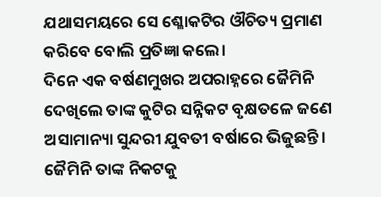ଯଥାସମୟରେ ସେ ଶ୍ଳୋକଟିର ଔଚିତ୍ୟ ପ୍ରମାଣ କରିବେ ବୋଲି ପ୍ରତିଜ୍ଞା କଲେ।
ଦିନେ ଏକ ବର୍ଷଣମୁଖର ଅପରାହ୍ନରେ ଜୈମିନି ଦେଖିଲେ ତାଙ୍କ କୁଟିର ସନ୍ନିକଟ ବୃକ୍ଷତଳେ ଜଣେ ଅସାମାନ୍ୟା ସୁନ୍ଦରୀ ଯୁବତୀ ବର୍ଷାରେ ଭିଜୁଛନ୍ତି। ଜୈମିନି ତାଙ୍କ ନିକଟକୁ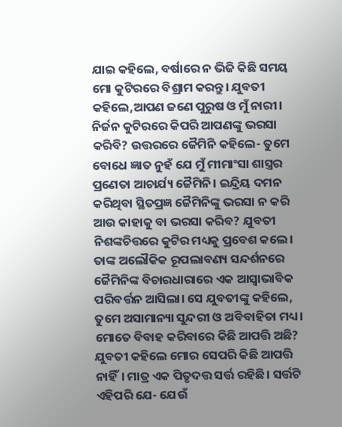ଯାଇ କହିଲେ, ବର୍ଷାରେ ନ ଭିଜି କିଛି ସମୟ ମୋ କୁଟିରରେ ବିଶ୍ରାମ କରନ୍ତୁ। ଯୁବତୀ କହିଲେ,ଆପଣ ଜଣେ ପୁରୁଷ ଓ ମୁଁ ନାରୀ। ନିର୍ଜନ କୁଟିରରେ କିପରି ଆପଣଙ୍କୁ ଭରସା କରିବି? ଉତ୍ତରରେ ଜୈମିନି କହିଲେ- ତୁମେ ବୋଧେ ଜ୍ଞାତ ନୁହଁ ଯେ ମୁଁ ମୀମାଂସା ଶାସ୍ତ୍ରର ପ୍ରଣେତା ଆଚାର୍ଯ୍ୟ ଜୈମିନି। ଇନ୍ଦ୍ରିୟ ଦମନ କରିଥିବା ସ୍ଥିତପ୍ରଜ୍ଞ ଜୈମିନିଙ୍କୁ ଭରସା ନ କରି ଆଉ କାହାକୁ ବା ଭରସା କରିବ? ଯୁବତୀ ନିଶଙ୍କଚିତ୍ତରେ କୁଟିର ମଧ୍ୟକୁ ପ୍ରବେଶ କଲେ। ତାଙ୍କ ଅଲୌକିକ ରୂପଲାବଣ୍ୟ ସନ୍ଦର୍ଶନରେ ଜୈମିନିଙ୍କ ବିଚାରଧାରାରେ ଏକ ଆସ୍ବାଭାବିକ ପରିବର୍ତ୍ତନ ଆସିଲା। ସେ ଯୁବତୀଙ୍କୁ କହିଲେ, ତୁମେ ଅସାମାନ୍ୟା ସୁନ୍ଦରୀ ଓ ଅବିବାହିତା ମଧ୍ୟ। ମୋତେ ବିବାହ କରିବାରେ କିଛି ଆପତ୍ତି ଅଛି? ଯୁବତୀ କହିଲେ ମୋର ସେପରି କିଛି ଆପତ୍ତି ନାହିଁ। ମାତ୍ର ଏକ ପିତୃଦତ୍ତ ସର୍ତ୍ତ ରହିଛି। ସର୍ତ୍ତଟି ଏହିପରି ଯେ- ଯେଉଁ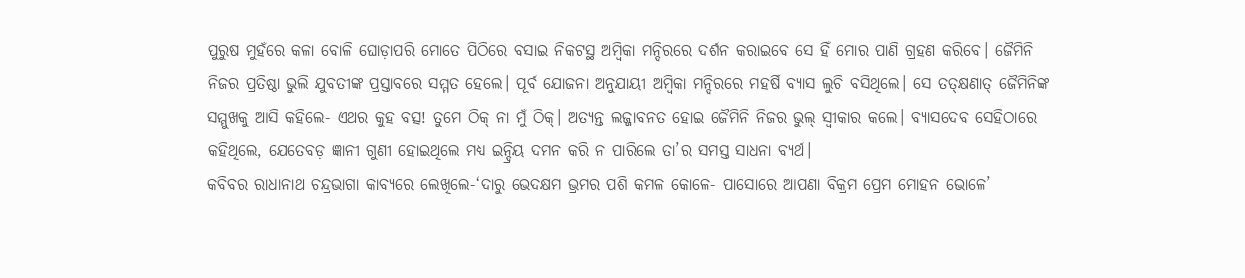ପୁରୁଷ ମୁହଁରେ କଳା ବୋଳି ଘୋଡ଼ାପରି ମୋତେ ପିଠିରେ ବସାଇ ନିକଟସ୍ଥ ଅମ୍ବିକା ମନ୍ଦିରରେ ଦର୍ଶନ କରାଇବେ ସେ ହିଁ ମୋର ପାଣି ଗ୍ରହଣ କରିବେ। ଜୈମିନି ନିଜର ପ୍ରତିଷ୍ଠା ଭୁଲି ଯୁବତୀଙ୍କ ପ୍ରସ୍ତାବରେ ସମ୍ମତ ହେଲେ। ପୂର୍ବ ଯୋଜନା ଅନୁଯାୟୀ ଅମ୍ବିକା ମନ୍ଦିରରେ ମହର୍ଷି ବ୍ୟାସ ଲୁଚି ବସିଥିଲେ। ସେ ତତ୍‌କ୍ଷଣାତ୍‌ ଜୈମିନିଙ୍କ ସମ୍ମୁଖକୁ ଆସି କହିଲେ- ଏଥର କୁହ ବତ୍ସ! ତୁମେ ଠିକ୍‌ ନା ମୁଁ ଠିକ୍‌। ଅତ୍ୟନ୍ତ ଲଜ୍ଜାବନତ ହୋଇ ଜୈମିନି ନିଜର ଭୁଲ୍‌ ସ୍ବୀକାର କଲେ। ବ୍ୟାସଦେବ ସେହିଠାରେ କହିଥିଲେ, ଯେତେବଡ଼ ଜ୍ଞାନୀ ଗୁଣୀ ହୋଇଥିଲେ ମଧ୍ୟ ଇନ୍ଦ୍ରିୟ ଦମନ କରି ନ ପାରିଲେ ତା’ର ସମସ୍ତ ସାଧନା ବ୍ୟର୍ଥ।
କବିବର ରାଧାନାଥ ଚନ୍ଦ୍ରଭାଗା କାବ୍ୟରେ ଲେଖିଲେ-‘ଦାରୁ ଭେଦକ୍ଷମ ଭ୍ରମର ପଶି କମଳ କୋଳେ- ପାସୋରେ ଆପଣା ବିକ୍ରମ ପ୍ରେମ ମୋହନ ଭୋଳେ’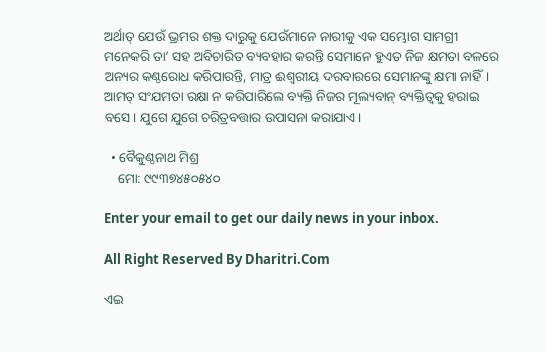ଅର୍ଥାତ୍‌ ଯେଉଁ ଭ୍ରମର ଶକ୍ତ ଦାରୁକୁ ଯେଉଁମାନେ ନାରୀକୁ ଏକ ସମ୍ଭୋଗ ସାମଗ୍ରୀ ମନେକରି ତା’ ସହ ଅବିଚାରିତ ବ୍ୟବହାର କରନ୍ତି ସେମାନେ ହୁଏତ ନିଜ କ୍ଷମତା ବଳରେ ଅନ୍ୟର କଣ୍ଠରୋଧ କରିପାରନ୍ତି, ମାତ୍ର ଈଶ୍ୱରୀୟ ଦରବାରରେ ସେମାନଙ୍କୁ କ୍ଷମା ନାହିଁ। ଆମତ୍ ସଂଯମତା ରକ୍ଷା ନ କରିପାରିଲେ ବ୍ୟକ୍ତି ନିଜର ମୂଲ୍ୟବାନ୍‌ ବ୍ୟକ୍ତିତ୍ୱକୁ ହରାଇ ବସେ। ଯୁଗେ ଯୁଗେ ଚରିତ୍ରବତ୍ତାର ଉପାସନା କରାଯାଏ।

  • ବୈକୁଣ୍ଠନାଥ ମିଶ୍ର
    ମୋ: ୯୯୩୭୪୫୦୫୪୦

Enter your email to get our daily news in your inbox.

All Right Reserved By Dharitri.Com

ଏଇ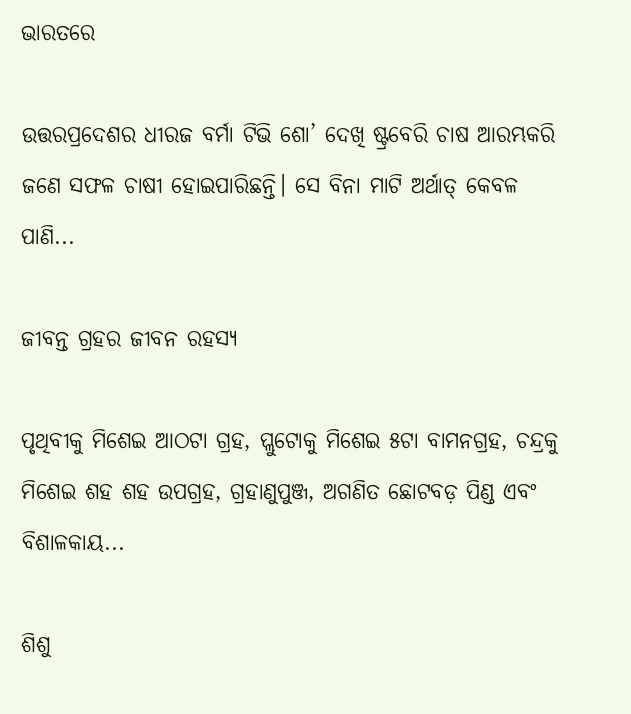ଭାରତରେ

ଉତ୍ତରପ୍ରଦେଶର ଧୀରଜ ବର୍ମା ଟିଭି ଶୋ’ ଦେଖି ଷ୍ଟ୍ରବେରି ଚାଷ ଆରମ୍ଭକରି ଜଣେ ସଫଳ ଚାଷୀ ହୋଇପାରିଛନ୍ତି। ସେ ବିନା ମାଟି ଅର୍ଥାତ୍‌ କେବଳ ପାଣି...

ଜୀବନ୍ତ ଗ୍ରହର ଜୀବନ ରହସ୍ୟ

ପୃଥିବୀକୁ ମିଶେଇ ଆଠଟା ଗ୍ରହ, ପ୍ଲୁଟୋକୁ ମିଶେଇ ୫ଟା ବାମନଗ୍ରହ, ଚନ୍ଦ୍ରକୁ ମିଶେଇ ଶହ ଶହ ଉପଗ୍ରହ, ଗ୍ରହାଣୁପୁଞ୍ଜ, ଅଗଣିତ ଛୋଟବଡ଼ ପିଣ୍ଡ ଏବଂ ବିଶାଳକାୟ...

ଶିଶୁ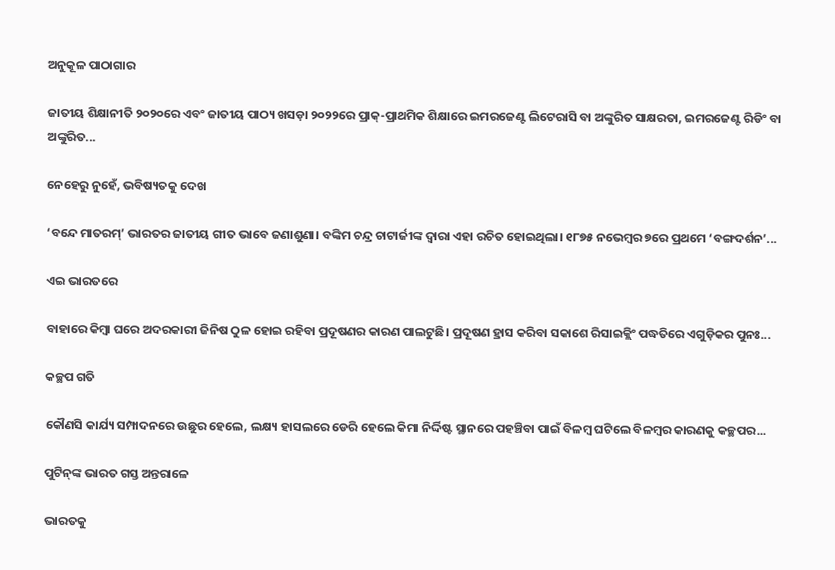ଅନୁକୂଳ ପାଠାଗାର

ଜାତୀୟ ଶିକ୍ଷାନୀତି ୨୦୨୦ରେ ଏବଂ ଜାତୀୟ ପାଠ୍ୟ ଖସଡ଼ା ୨୦୨୨ରେ ପ୍ରାକ୍‌-ପ୍ରାଥମିକ ଶିକ୍ଷାରେ ଇମରଜେଣ୍ଟ ଲିଟେରାସି ବା ଅଙ୍କୁରିତ ସାକ୍ଷରତା, ଇମରଜେଣ୍ଟ ରିଡିଂ ବା ଅଙ୍କୁରିତ...

ନେହେରୁ ନୁହେଁ, ଭବିଷ୍ୟତକୁ ଦେଖ

‘ବନ୍ଦେ ମାତରମ୍‌’ ଭାରତର ଜାତୀୟ ଗୀତ ଭାବେ ଜଣାଶୁଣା। ବଙ୍କିମ ଚନ୍ଦ୍ର ଚାଟାର୍ଜୀଙ୍କ ଦ୍ୱାରା ଏହା ରଚିତ ହୋଇଥିଲା। ୧୮୭୫ ନଭେମ୍ବର ୭ରେ ପ୍ରଥମେ ‘ବଙ୍ଗଦର୍ଶନ’...

ଏଇ ଭାରତରେ

ବାହାରେ କିମ୍ବା ଘରେ ଅଦରକାରୀ ଜିନିଷ ଠୁଳ ହୋଇ ରହିବା ପ୍ରଦୂଷଣର କାରଣ ପାଲଟୁଛି। ପ୍ରଦୂଷଣ ହ୍ରାସ କରିବା ସକାଶେ ରିସାଇକ୍ଲିଂ ପଦ୍ଧତିରେ ଏଗୁଡ଼ିକର ପୁନଃ...

କଚ୍ଛପ ଗତି

କୌଣସି କାର୍ଯ୍ୟ ସମ୍ପାଦନରେ ଉଛୁର ହେଲେ, ଲକ୍ଷ୍ୟ ହାସଲରେ ଡେରି ହେଲେ କିମା ନିର୍ଦ୍ଦିଷ୍ଟ ସ୍ଥାନରେ ପହଞ୍ଚିବା ପାଇଁ ବିଳମ୍ବ ଘଟିଲେ ବିଳମ୍ବର କାରଣକୁ କଚ୍ଛପର...

ପୁଟିନ୍‌ଙ୍କ ଭାରତ ଗସ୍ତ ଅନ୍ତରାଳେ

ଭାରତକୁ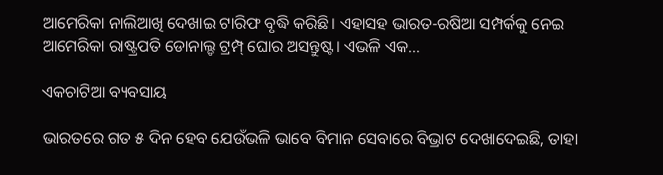ଆମେରିକା ନାଲିଆଖି ଦେଖାଇ ଟାରିଫ ବୃଦ୍ଧି କରିଛି। ଏହାସହ ଭାରତ-ରଷିଆ ସମ୍ପର୍କକୁ ନେଇ ଆମେରିକା ରାଷ୍ଟ୍ରପତି ଡୋନାଲ୍ଡ ଟ୍ରମ୍ପ୍‌ ଘୋର ଅସନ୍ତୁଷ୍ଟ। ଏଭଳି ଏକ...

ଏକଚାଟିଆ ବ୍ୟବସାୟ

ଭାରତରେ ଗତ ୫ ଦିନ ହେବ ଯେଉଁଭଳି ଭାବେ ବିମାନ ସେବାରେ ବିଭ୍ରାଟ ଦେଖାଦେଇଛି, ତାହା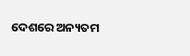ଦେଶରେ ଅନ୍ୟତମ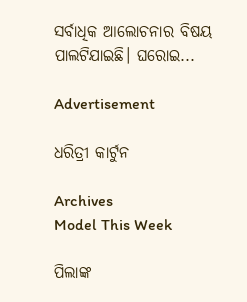ସର୍ବାଧିକ ଆଲୋଚନାର ବିଷୟ ପାଲଟିଯାଇଛି। ଘରୋଇ...

Advertisement

ଧରିତ୍ରୀ କାର୍ଟୁନ

Archives
Model This Week

ପିଲାଙ୍କ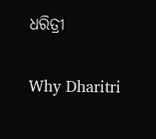ଧରିତ୍ରୀ

Why Dharitri